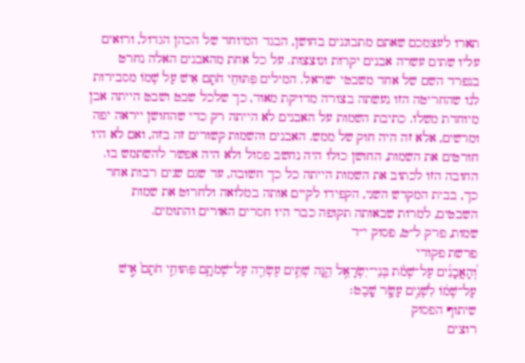תארו לעצמכם שאתם מתבוננים בחושן, הבגד המיוחד של הכהן הגדול, ורואים עליו שתים עשרה אבנים יקרות ונוצצות. על כל אחת מהאבנים האלה נחרט בנפרד השם של אחד משבטי ישראל. המילים פִּתּוּחֵי חֹתָם אִישׁ עַל שְׁמוֹ מסבירות לנו שהחריטה הזו נעשתה בצורה מדויקת מאוד, כך שלכל שבט ושבט הייתה אבן מיוחדת משלו. כתיבת השמות על האבנים לא הייתה רק כדי שהחושן ייראה יפה ומרשים, אלא זה היה חוק של ממש. האבנים והשמות קשורים זה בזה, ואם לא היו חורטים את השמות, החושן כולו היה נחשב פסול ולא היה אפשר להשתמש בו. החובה הזו לכתוב את השמות הייתה כל כך חשובה, עד שגם שנים רבות אחר כך, בבית המקדש השני, הקפידו לקיים אותה במלואה ולחרוט את שמות השבטים, למרות שבאותה תקופה כבר היו חסרים האורים והתומים.
שמות, פרק ל״ט, פסוק י״ד
פרשת פקודי
וְ֠הָאֲבָנִ֠ים עַל־שְׁמֹ֨ת בְּנֵי־יִשְׂרָאֵ֥ל הֵ֛נָּה שְׁתֵּ֥ים עֶשְׂרֵ֖ה עַל־שְׁמֹתָ֑ם פִּתּוּחֵ֤י חֹתָם֙ אִ֣ישׁ עַל־שְׁמ֔וֹ לִשְׁנֵ֥ים עָשָׂ֖ר שָֽׁבֶט׃
שיתוף הפסוק
רוצים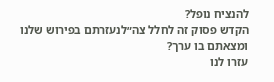להנציח נופל?
הקדש פסוק זה לחלל צה״לנעזרתם בפירוש שלנו ומצאתם בו ערך?
עזרו לנו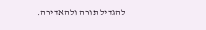להגדיל תורה ולהאדירה.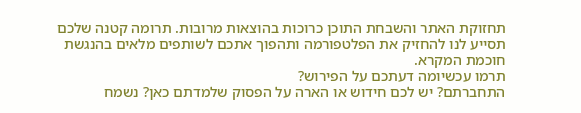תחזוקת האתר והשבחת התוכן כרוכות בהוצאות מרובות. תרומה קטנה שלכם תסייע לנו להחזיק את הפלטפורמה ותהפוך אתכם לשותפים מלאים בהנגשת חוכמת המקרא.
תרמו עכשיומה דעתכם על הפירוש?
התחברתם? יש לכם חידוש או הארה על הפסוק שלמדתם כאן? נשמח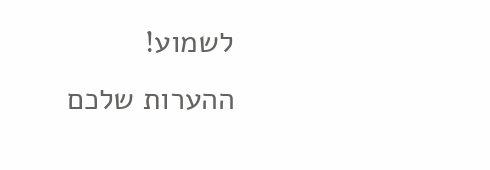לשמוע!
ההערות שלכם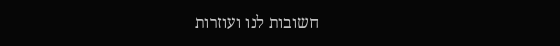חשובות לנו ועוזרות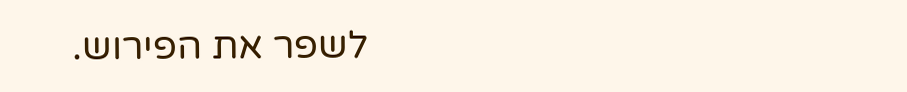לשפר את הפירוש.